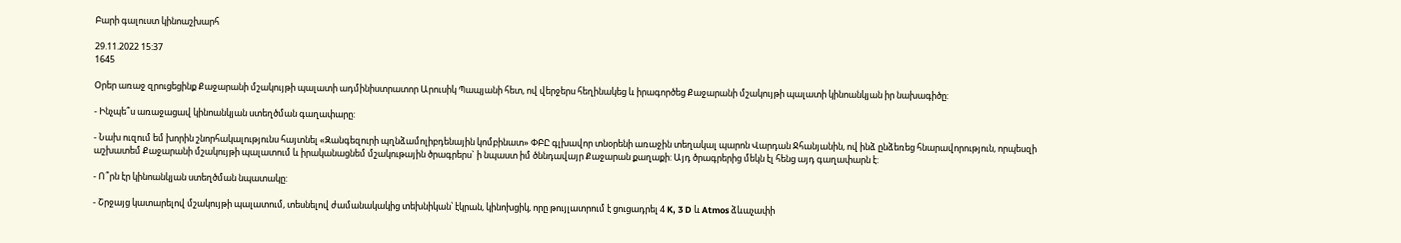Բարի գալուստ կինոաշխարհ

29.11.2022 15:37
1645

Օրեր առաջ զրուցեցինք Քաջարանի մշակույթի պալատի ադմինիստրատոր Արուսիկ Պապյանի հետ, ով վերջերս հեղինակեց և իրագործեց Քաջարանի մշակույթի պալատի կինոանկյան իր նախագիծը:

- Ինչպե՞ս առաջացավ կինոանկյան ստեղծման գաղափարը:

- Նախ ուզում եմ խորին շնորհակալությունս հայտնել «Զանգեզուրի պղնձամոլիբդենային կոմբինատ» ՓԲԸ գլխավոր տնօրենի առաջին տեղակալ պարոն Վարդան Ջհանյանին, ով ինձ ընձեռեց հնարավորություն, որպեսզի աշխատեմ Քաջարանի մշակույթի պալատում և իրականացնեմ մշակութային ծրագրերս` ի նպաստ իմ ծննդավայր Քաջարան քաղաքի: Այդ ծրագրերից մեկն էլ հենց այդ գաղափարն է:

- Ո՞րն էր կինոանկյան ստեղծման նպատակը:

- Շրջայց կատարելով մշակույթի պալատում, տեսնելով ժամանակակից տեխնիկան՝ էկրան, կինոխցիկ, որը թույլատրում է ցուցադրել 4 K, 3 D և Atmos ձևաչափի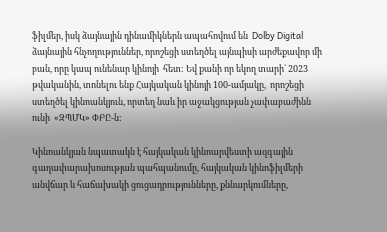ֆիլմեր, իսկ ձայնային դինամիկներն ապահովում են  Dolby Digital ձայնային հնչողություններ, որոշեցի ստեղծել այնպիսի արժեքավոր մի բան, որը կապ ունենար կինոյի  հետ: Եվ քանի որ եկող տարի` 2023 թվականին, տոնելու ենք Հայկական կինոյի 100-ամյակը,  որոշեցի ստեղծել կինոանկյուն, որտեղ նաև իր աջակցության չափաբաժինն ունի  «ԶՊՄԿ» ՓԲԸ-ն:

Կինոանկյան նպատակն է հայկական կինոարվեստի ազգային գաղափարախոսության պահպանումը, հայկական կինոֆիլմերի անվճար և հաճախակի ցուցադրությունները, քննարկումները,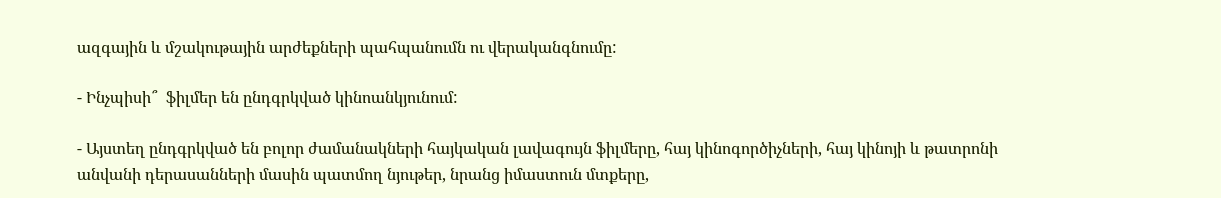ազգային և մշակութային արժեքների պահպանումն ու վերականգնումը:

- Ինչպիսի՞  ֆիլմեր են ընդգրկված կինոանկյունում:

- Այստեղ ընդգրկված են բոլոր ժամանակների հայկական լավագույն ֆիլմերը, հայ կինոգործիչների, հայ կինոյի և թատրոնի անվանի դերասանների մասին պատմող նյութեր, նրանց իմաստուն մտքերը,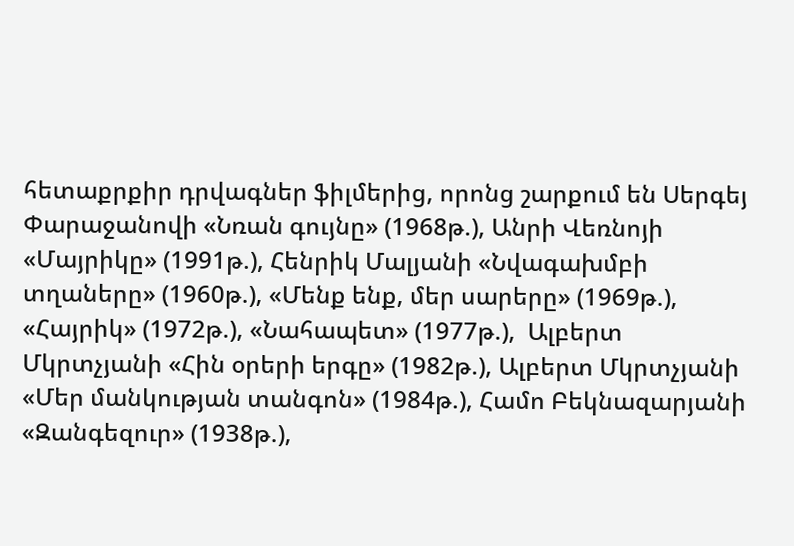հետաքրքիր դրվագներ ֆիլմերից, որոնց շարքում են Սերգեյ Փարաջանովի «Նռան գույնը» (1968թ.), Անրի Վեռնոյի «Մայրիկը» (1991թ.), Հենրիկ Մալյանի «Նվագախմբի տղաները» (1960թ.), «Մենք ենք, մեր սարերը» (1969թ.), «Հայրիկ» (1972թ.), «Նահապետ» (1977թ.),  Ալբերտ Մկրտչյանի «Հին օրերի երգը» (1982թ.), Ալբերտ Մկրտչյանի «Մեր մանկության տանգոն» (1984թ.), Համո Բեկնազարյանի «Զանգեզուր» (1938թ.),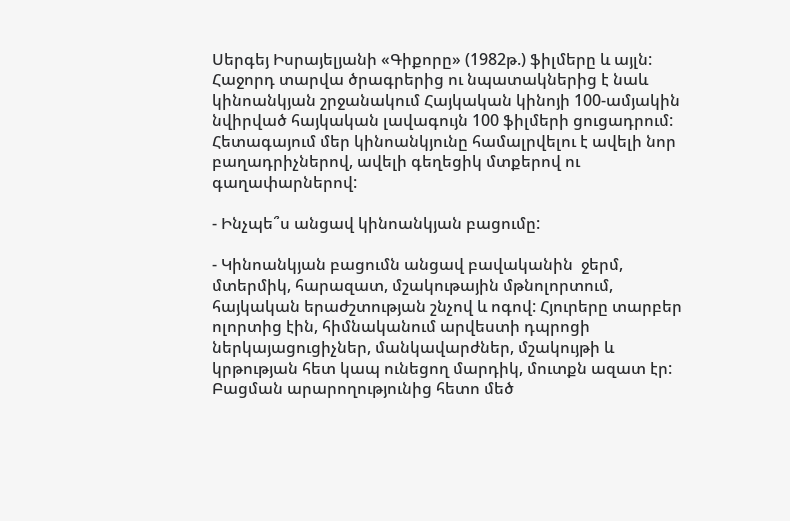Սերգեյ Իսրայելյանի «Գիքորը» (1982թ.) ֆիլմերը և այլն: Հաջորդ տարվա ծրագրերից ու նպատակներից է նաև կինոանկյան շրջանակում Հայկական կինոյի 100-ամյակին նվիրված հայկական լավագույն 100 ֆիլմերի ցուցադրում: Հետագայում մեր կինոանկյունը համալրվելու է ավելի նոր բաղադրիչներով, ավելի գեղեցիկ մտքերով ու գաղափարներով:

- Ինչպե՞ս անցավ կինոանկյան բացումը:

- Կինոանկյան բացումն անցավ բավականին  ջերմ, մտերմիկ, հարազատ, մշակութային մթնոլորտում, հայկական երաժշտության շնչով և ոգով: Հյուրերը տարբեր ոլորտից էին, հիմնականում արվեստի դպրոցի ներկայացուցիչներ, մանկավարժներ, մշակույթի և կրթության հետ կապ ունեցող մարդիկ, մուտքն ազատ էր: Բացման արարողությունից հետո մեծ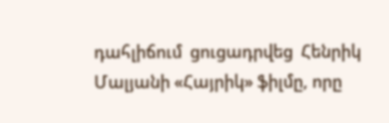դահլիճում  ցուցադրվեց  Հենրիկ Մալյանի «Հայրիկ» ֆիլմը, որը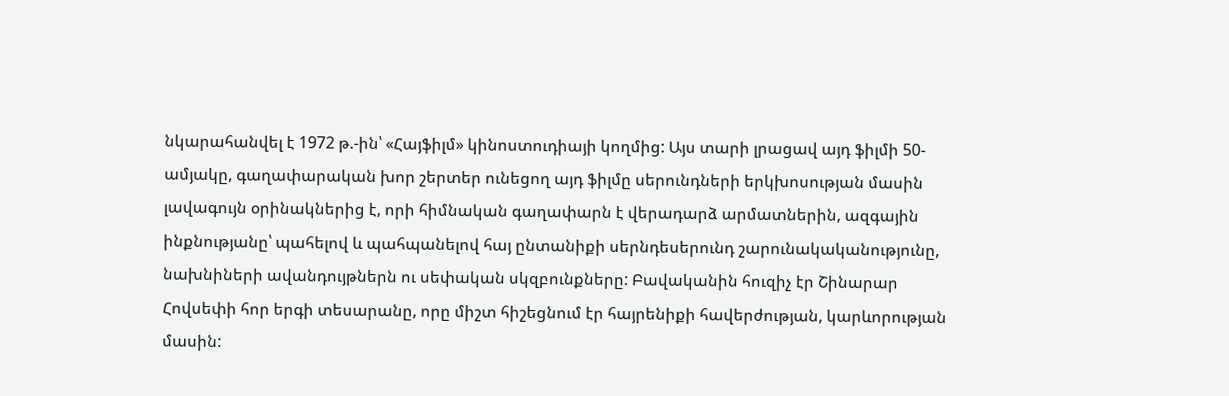նկարահանվել է 1972 թ.-ին՝ «Հայֆիլմ» կինոստուդիայի կողմից: Այս տարի լրացավ այդ ֆիլմի 50-ամյակը, գաղափարական խոր շերտեր ունեցող այդ ֆիլմը սերունդների երկխոսության մասին լավագույն օրինակներից է, որի հիմնական գաղափարն է վերադարձ արմատներին, ազգային ինքնությանը՝ պահելով և պահպանելով հայ ընտանիքի սերնդեսերունդ շարունակականությունը, նախնիների ավանդույթներն ու սեփական սկզբունքները: Բավականին հուզիչ էր Շինարար Հովսեփի հոր երգի տեսարանը, որը միշտ հիշեցնում էր հայրենիքի հավերժության, կարևորության մասին: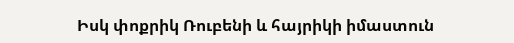Իսկ փոքրիկ Ռուբենի և հայրիկի իմաստուն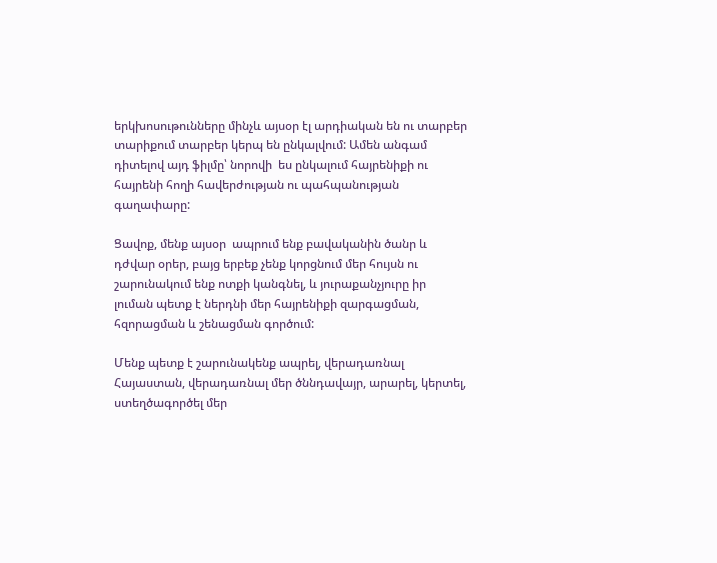երկխոսութունները մինչև այսօր էլ արդիական են ու տարբեր տարիքում տարբեր կերպ են ընկալվում: Ամեն անգամ դիտելով այդ ֆիլմը՝ նորովի  ես ընկալում հայրենիքի ու հայրենի հողի հավերժության ու պահպանության գաղափարը:

Ցավոք, մենք այսօր  ապրում ենք բավականին ծանր և դժվար օրեր, բայց երբեք չենք կորցնում մեր հույսն ու շարունակում ենք ոտքի կանգնել, և յուրաքանչյուրը իր լուման պետք է ներդնի մեր հայրենիքի զարգացման, հզորացման և շենացման գործում:

Մենք պետք է շարունակենք ապրել, վերադառնալ Հայաստան, վերադառնալ մեր ծննդավայր, արարել, կերտել, ստեղծագործել մեր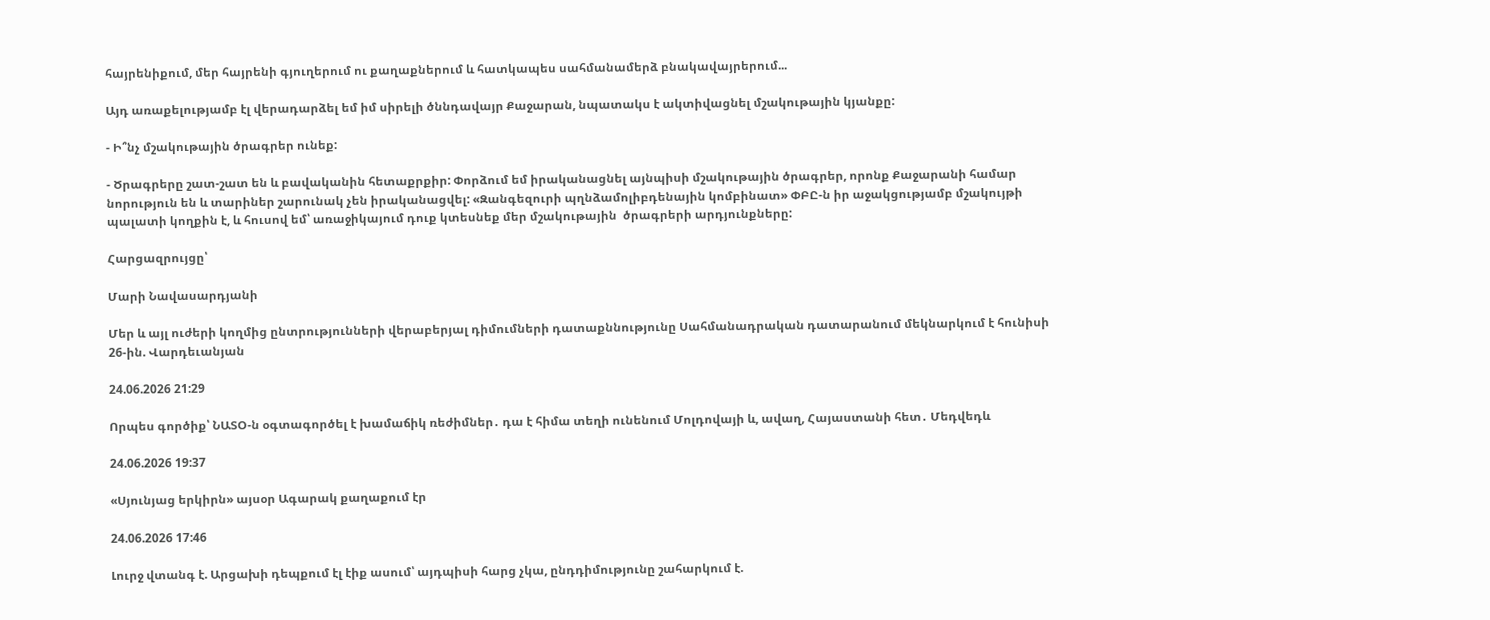հայրենիքում, մեր հայրենի գյուղերում ու քաղաքներում և հատկապես սահմանամերձ բնակավայրերում...

Այդ առաքելությամբ էլ վերադարձել եմ իմ սիրելի ծննդավայր Քաջարան, նպատակս է ակտիվացնել մշակութային կյանքը:

- Ի՞նչ մշակութային ծրագրեր ունեք:

- Ծրագրերը շատ-շատ են և բավականին հետաքրքիր: Փորձում եմ իրականացնել այնպիսի մշակութային ծրագրեր, որոնք Քաջարանի համար նորություն են և տարիներ շարունակ չեն իրականացվել: «Զանգեզուրի պղնձամոլիբդենային կոմբինատ» ՓԲԸ-ն իր աջակցությամբ մշակույթի պալատի կողքին է, և հուսով եմ՝ առաջիկայում դուք կտեսնեք մեր մշակութային  ծրագրերի արդյունքները:

Հարցազրույցը՝

Մարի Նավասարդյանի

Մեր և այլ ուժերի կողմից ընտրությունների վերաբերյալ դիմումների դատաքննությունը Սահմանադրական դատարանում մեկնարկում է հունիսի 26-ին. Վարդեւանյան

24.06.2026 21:29

Որպես գործիք՝ ՆԱՏՕ-ն օգտագործել է խամաճիկ ռեժիմներ․ դա է հիմա տեղի ունենում Մոլդովայի և, ավաղ, Հայաստանի հետ․ Մեդվեդև

24.06.2026 19:37

«Սյունյաց երկիրն» այսօր Ագարակ քաղաքում էր

24.06.2026 17:46

Լուրջ վտանգ է. Արցախի դեպքում էլ էիք ասում՝ այդպիսի հարց չկա, ընդդիմությունը շահարկում է.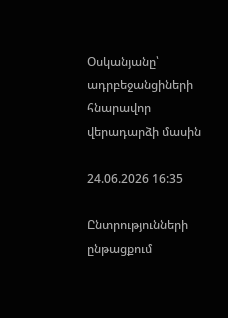Օսկանյանը՝ ադրբեջանցիների հնարավոր վերադարձի մասին

24.06.2026 16:35

Ընտրությունների ընթացքում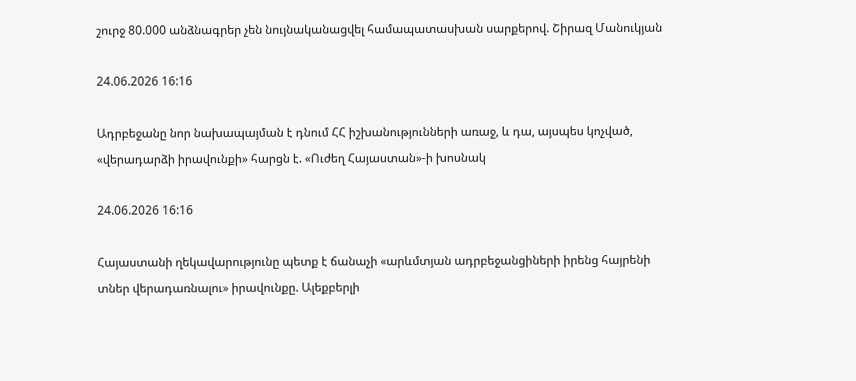շուրջ 80.000 անձնագրեր չեն նույնականացվել համապատասխան սարքերով. Շիրազ Մանուկյան

24.06.2026 16:16

Ադրբեջանը նոր նախապայման է դնում ՀՀ իշխանությունների առաջ, և դա, այսպես կոչված, «վերադարձի իրավունքի» հարցն է. «Ուժեղ Հայաստան»-ի խոսնակ

24.06.2026 16:16

Հայաստանի ղեկավարությունը պետք է ճանաչի «արևմտյան ադրբեջանցիների իրենց հայրենի տներ վերադառնալու» իրավունքը. Ալեքբերլի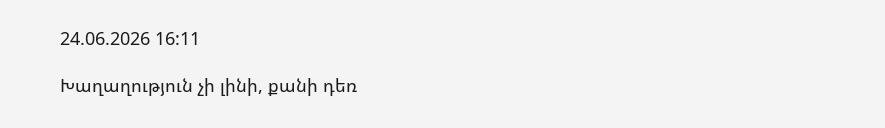24.06.2026 16:11

Խաղաղություն չի լինի, քանի դեռ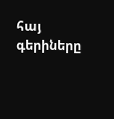հայ գերիները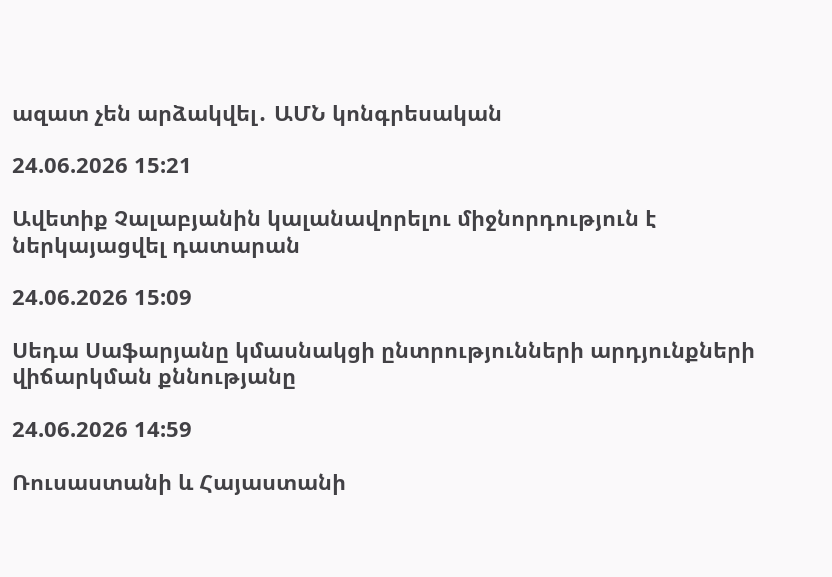ազատ չեն արձակվել․ ԱՄՆ կոնգրեսական

24.06.2026 15:21

Ավետիք Չալաբյանին կալանավորելու միջնորդություն է ներկայացվել դատարան

24.06.2026 15:09

Սեդա Սաֆարյանը կմասնակցի ընտրությունների արդյունքների վիճարկման քննությանը

24.06.2026 14:59

Ռուսաստանի և Հայաստանի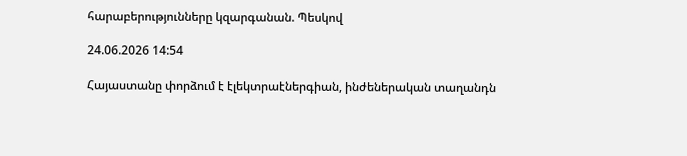հարաբերությունները կզարգանան. Պեսկով

24.06.2026 14:54

Հայաստանը փորձում է էլեկտրաէներգիան, ինժեներական տաղանդն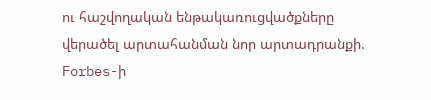ու հաշվողական ենթակառուցվածքները վերածել արտահանման նոր արտադրանքի. Forbes-ի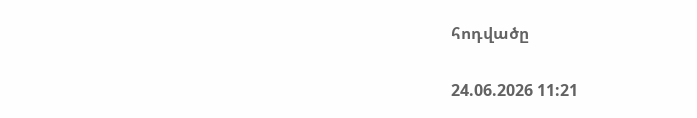հոդվածը

24.06.2026 11:21